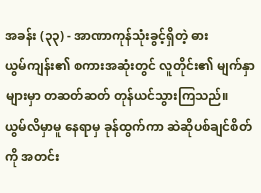အခန်း (၃၃) - အာဏာကုန်သုံးခွင့်ရှိတဲ့ ဓား
ယွမ်ကျန်း၏ စကားအဆုံးတွင် လူတိုင်း၏ မျက်နှာများမှာ တဆတ်ဆတ် တုန်ယင်သွားကြသည်။
ယွမ်လိမှာမူ နေရာမှ ခုန်ထွက်ကာ ဆဲဆိုပစ်ချင်စိတ်ကို အတင်း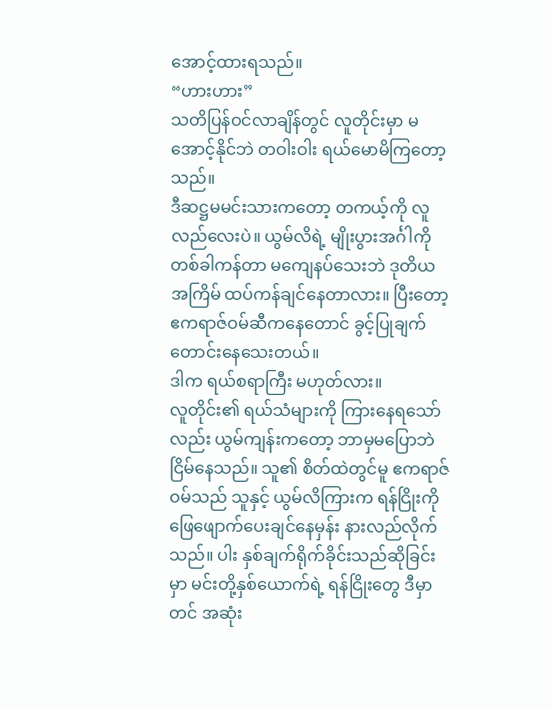အောင့်ထားရသည်။
“ဟားဟား”
သတိပြန်ဝင်လာချိန်တွင် လူတိုင်းမှာ မအောင့်နိုင်ဘဲ တဝါးဝါး ရယ်မောမိကြတော့သည်။
ဒီဆဋ္ဌမမင်းသားကတော့ တကယ့်ကို လူလည်လေးပဲ။ ယွမ်လိရဲ့ မျိုးပွားအင်္ဂါကို တစ်ခါကန်တာ မကျေနပ်သေးဘဲ ဒုတိယအကြိမ် ထပ်ကန်ချင်နေတာလား။ ပြီးတော့ ဧကရာဇ်ဝမ်ဆီကနေတောင် ခွင့်ပြုချက် တောင်းနေသေးတယ်။
ဒါက ရယ်စရာကြီး မဟုတ်လား။
လူတိုင်း၏ ရယ်သံများကို ကြားနေရသော်လည်း ယွမ်ကျန်းကတော့ ဘာမှမပြောဘဲ ငြိမ်နေသည်။ သူ၏ စိတ်ထဲတွင်မူ ဧကရာဇ်ဝမ်သည် သူနှင့် ယွမ်လိကြားက ရန်ငြိုးကို ဖြေဖျောက်ပေးချင်နေမှန်း နားလည်လိုက်သည်။ ပါး နှစ်ချက်ရိုက်ခိုင်းသည်ဆိုခြင်းမှာ မင်းတို့နှစ်ယောက်ရဲ့ ရန်ငြိုးတွေ ဒီမှာတင် အဆုံး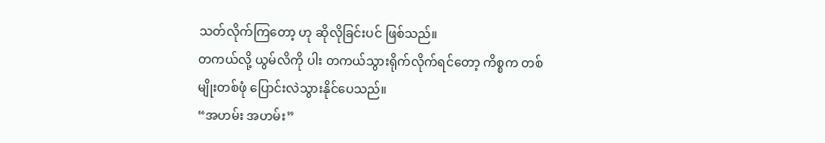သတ်လိုက်ကြတော့ ဟု ဆိုလိုခြင်းပင် ဖြစ်သည်။
တကယ်လို့ ယွမ်လိကို ပါး တကယ်သွားရိုက်လိုက်ရင်တော့ ကိစ္စက တစ်မျိုးတစ်ဖုံ ပြောင်းလဲသွားနိုင်ပေသည်။
“အဟမ်း အဟမ်း”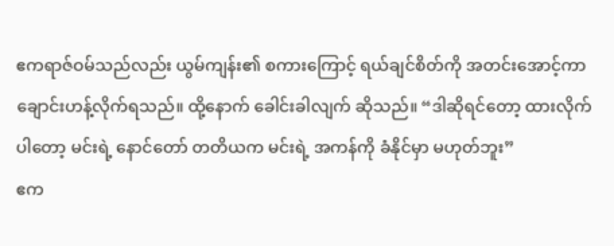ဧကရာဇ်ဝမ်သည်လည်း ယွမ်ကျန်း၏ စကားကြောင့် ရယ်ချင်စိတ်ကို အတင်းအောင့်ကာ ချောင်းဟန့်လိုက်ရသည်။ ထို့နောက် ခေါင်းခါလျက် ဆိုသည်။ “ဒါဆိုရင်တော့ ထားလိုက်ပါတော့ မင်းရဲ့ နောင်တော် တတိယက မင်းရဲ့ အကန်ကို ခံနိုင်မှာ မဟုတ်ဘူး”
ဧက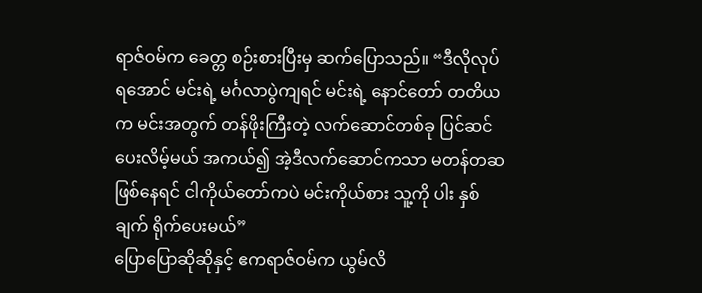ရာဇ်ဝမ်က ခေတ္တ စဉ်းစားပြီးမှ ဆက်ပြောသည်။ “ဒီလိုလုပ်ရအောင် မင်းရဲ့ မင်္ဂလာပွဲကျရင် မင်းရဲ့ နောင်တော် တတိယက မင်းအတွက် တန်ဖိုးကြီးတဲ့ လက်ဆောင်တစ်ခု ပြင်ဆင်ပေးလိမ့်မယ် အကယ်၍ အဲ့ဒီလက်ဆောင်ကသာ မတန်တဆ ဖြစ်နေရင် ငါကိုယ်တော်ကပဲ မင်းကိုယ်စား သူ့ကို ပါး နှစ်ချက် ရိုက်ပေးမယ်”
ပြောပြောဆိုဆိုနှင့် ဧကရာဇ်ဝမ်က ယွမ်လိ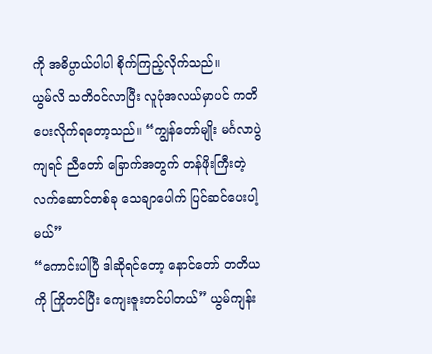ကို အဓိပ္ပာယ်ပါပါ စိုက်ကြည့်လိုက်သည်။
ယွမ်လိ သတိဝင်လာပြီး လူပုံအလယ်မှာပင် ကတိပေးလိုက်ရတော့သည်။ “ကျွန်တော်မျိုး မင်္ဂလာပွဲကျရင် ညီတော် ခြောက်အတွက် တန်ဖိုးကြီးတဲ့ လက်ဆောင်တစ်ခု သေချာပေါက် ပြင်ဆင်ပေးပါ့မယ်”
“ကောင်းပါပြီ ဒါဆိုရင်တော့ နောင်တော် တတိယကို ကြိုတင်ပြီး ကျေးဇူးတင်ပါတယ်” ယွမ်ကျန်း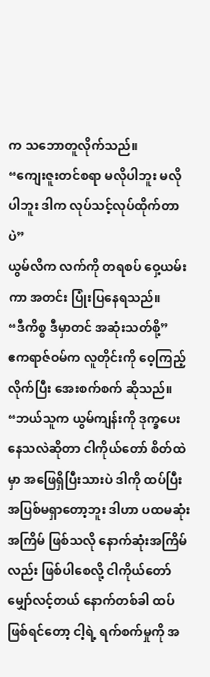က သဘောတူလိုက်သည်။
“ကျေးဇူးတင်စရာ မလိုပါဘူး မလိုပါဘူး ဒါက လုပ်သင့်လုပ်ထိုက်တာပဲ”
ယွမ်လိက လက်ကို တရစပ် ဝှေ့ယမ်းကာ အတင်း ပြုံးပြနေရသည်။
“ဒီကိစ္စ ဒီမှာတင် အဆုံးသတ်စို့”
ဧကရာဇ်ဝမ်က လူတိုင်းကို ဝေ့ကြည့်လိုက်ပြီး အေးစက်စက် ဆိုသည်။ “ဘယ်သူက ယွမ်ကျန်းကို ဒုက္ခပေးနေသလဲဆိုတာ ငါကိုယ်တော် စိတ်ထဲမှာ အဖြေရှိပြီးသားပဲ ဒါကို ထပ်ပြီး အပြစ်မရှာတော့ဘူး ဒါဟာ ပထမဆုံးအကြိမ် ဖြစ်သလို နောက်ဆုံးအကြိမ်လည်း ဖြစ်ပါစေလို့ ငါကိုယ်တော် မျှော်လင့်တယ် နောက်တစ်ခါ ထပ်ဖြစ်ရင်တော့ ငါ့ရဲ့ ရက်စက်မှုကို အ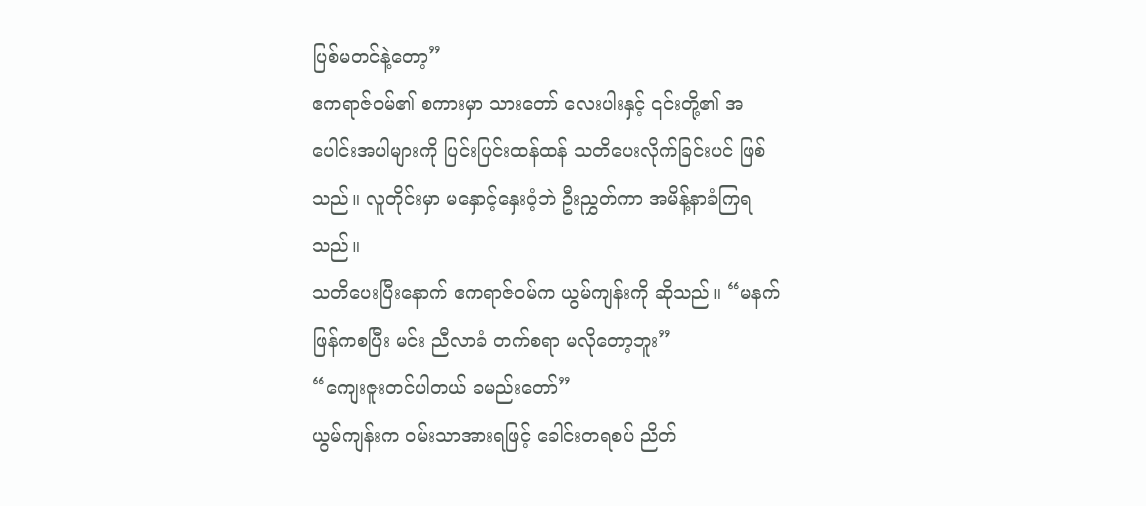ပြစ်မတင်နဲ့တော့”
ဧကရာဇ်ဝမ်၏ စကားမှာ သားတော် လေးပါးနှင့် ၎င်းတို့၏ အပေါင်းအပါများကို ပြင်းပြင်းထန်ထန် သတိပေးလိုက်ခြင်းပင် ဖြစ်သည်။ လူတိုင်းမှာ မနှောင့်နှေးဝံ့ဘဲ ဦးညွှတ်ကာ အမိန့်နာခံကြရသည်။
သတိပေးပြီးနောက် ဧကရာဇ်ဝမ်က ယွမ်ကျန်းကို ဆိုသည်။ “မနက်ဖြန်ကစပြီး မင်း ညီလာခံ တက်စရာ မလိုတော့ဘူး”
“ကျေးဇူးတင်ပါတယ် ခမည်းတော်”
ယွမ်ကျန်းက ဝမ်းသာအားရဖြင့် ခေါင်းတရစပ် ညိတ်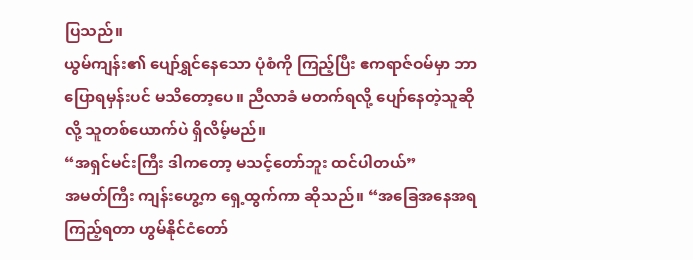ပြသည်။
ယွမ်ကျန်း၏ ပျော်ရွှင်နေသော ပုံစံကို ကြည့်ပြီး ဧကရာဇ်ဝမ်မှာ ဘာပြောရမှန်းပင် မသိတော့ပေ။ ညီလာခံ မတက်ရလို့ ပျော်နေတဲ့သူဆိုလို့ သူတစ်ယောက်ပဲ ရှိလိမ့်မည်။
“အရှင်မင်းကြီး ဒါကတော့ မသင့်တော်ဘူး ထင်ပါတယ်”
အမတ်ကြီး ကျန်းဟွေ့က ရှေ့ထွက်ကာ ဆိုသည်။ “အခြေအနေအရ ကြည့်ရတာ ဟွမ်နိုင်ငံတော်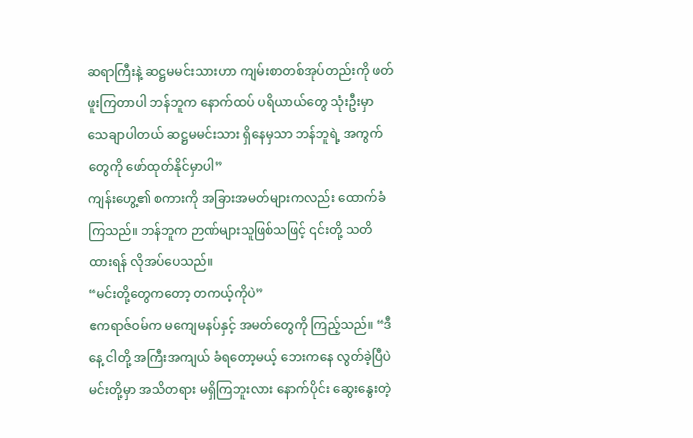ဆရာကြီးနဲ့ ဆဋ္ဌမမင်းသားဟာ ကျမ်းစာတစ်အုပ်တည်းကို ဖတ်ဖူးကြတာပါ ဘန်ဘူက နောက်ထပ် ပရိယာယ်တွေ သုံးဦးမှာ သေချာပါတယ် ဆဋ္ဌမမင်းသား ရှိနေမှသာ ဘန်ဘူရဲ့ အကွက်တွေကို ဖော်ထုတ်နိုင်မှာပါ”
ကျန်းဟွေ့၏ စကားကို အခြားအမတ်များကလည်း ထောက်ခံကြသည်။ ဘန်ဘူက ဉာဏ်များသူဖြစ်သဖြင့် ၎င်းတို့ သတိထားရန် လိုအပ်ပေသည်။
“မင်းတို့တွေကတော့ တကယ့်ကိုပဲ”
ဧကရာဇ်ဝမ်က မကျေမနပ်နှင့် အမတ်တွေကို ကြည့်သည်။ “ဒီနေ့ ငါတို့ အကြီးအကျယ် ခံရတော့မယ့် ဘေးကနေ လွတ်ခဲ့ပြီပဲ မင်းတို့မှာ အသိတရား မရှိကြဘူးလား နောက်ပိုင်း ဆွေးနွေးတဲ့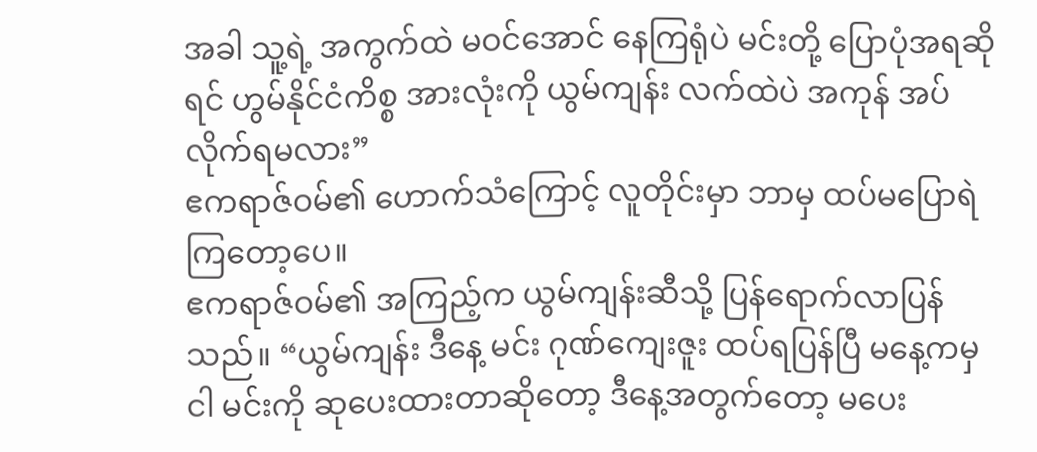အခါ သူ့ရဲ့ အကွက်ထဲ မဝင်အောင် နေကြရုံပဲ မင်းတို့ ပြောပုံအရဆိုရင် ဟွမ်နိုင်ငံကိစ္စ အားလုံးကို ယွမ်ကျန်း လက်ထဲပဲ အကုန် အပ်လိုက်ရမလား”
ဧကရာဇ်ဝမ်၏ ဟောက်သံကြောင့် လူတိုင်းမှာ ဘာမှ ထပ်မပြောရဲကြတော့ပေ။
ဧကရာဇ်ဝမ်၏ အကြည့်က ယွမ်ကျန်းဆီသို့ ပြန်ရောက်လာပြန်သည်။ “ယွမ်ကျန်း ဒီနေ့ မင်း ဂုဏ်ကျေးဇူး ထပ်ရပြန်ပြီ မနေ့ကမှ ငါ မင်းကို ဆုပေးထားတာဆိုတော့ ဒီနေ့အတွက်တော့ မပေး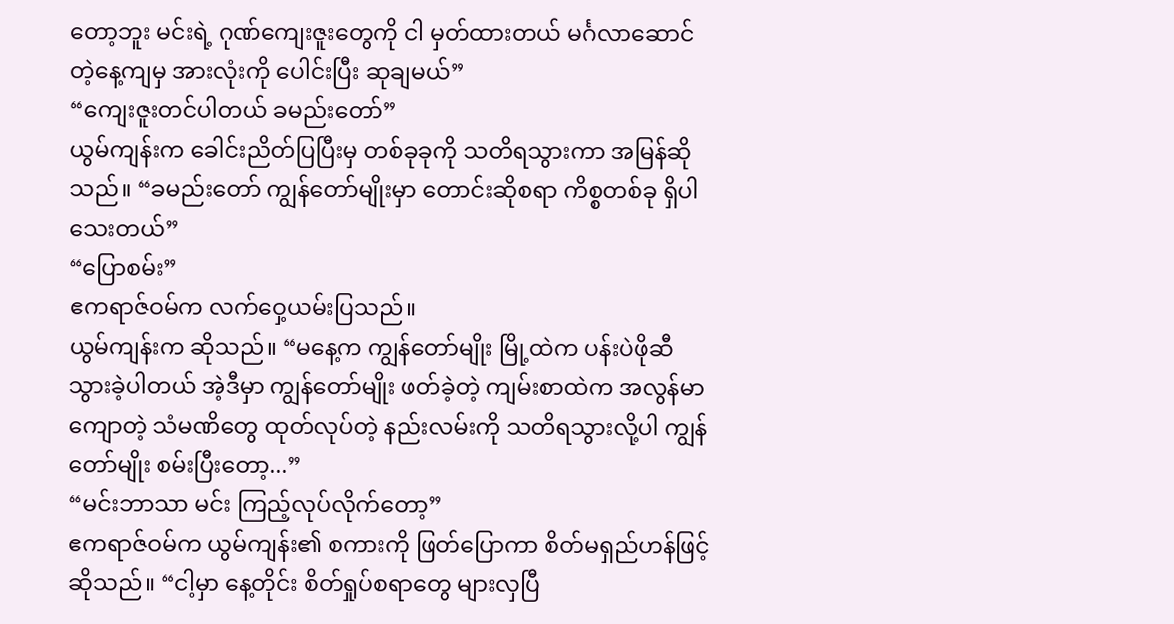တော့ဘူး မင်းရဲ့ ဂုဏ်ကျေးဇူးတွေကို ငါ မှတ်ထားတယ် မင်္ဂလာဆောင်တဲ့နေ့ကျမှ အားလုံးကို ပေါင်းပြီး ဆုချမယ်”
“ကျေးဇူးတင်ပါတယ် ခမည်းတော်”
ယွမ်ကျန်းက ခေါင်းညိတ်ပြပြီးမှ တစ်ခုခုကို သတိရသွားကာ အမြန်ဆိုသည်။ “ခမည်းတော် ကျွန်တော်မျိုးမှာ တောင်းဆိုစရာ ကိစ္စတစ်ခု ရှိပါသေးတယ်”
“ပြောစမ်း”
ဧကရာဇ်ဝမ်က လက်ဝှေ့ယမ်းပြသည်။
ယွမ်ကျန်းက ဆိုသည်။ “မနေ့က ကျွန်တော်မျိုး မြို့ထဲက ပန်းပဲဖိုဆီ သွားခဲ့ပါတယ် အဲ့ဒီမှာ ကျွန်တော်မျိုး ဖတ်ခဲ့တဲ့ ကျမ်းစာထဲက အလွန်မာကျောတဲ့ သံမဏိတွေ ထုတ်လုပ်တဲ့ နည်းလမ်းကို သတိရသွားလို့ပါ ကျွန်တော်မျိုး စမ်းပြီးတော့...”
“မင်းဘာသာ မင်း ကြည့်လုပ်လိုက်တော့”
ဧကရာဇ်ဝမ်က ယွမ်ကျန်း၏ စကားကို ဖြတ်ပြောကာ စိတ်မရှည်ဟန်ဖြင့် ဆိုသည်။ “ငါ့မှာ နေ့တိုင်း စိတ်ရှုပ်စရာတွေ များလှပြီ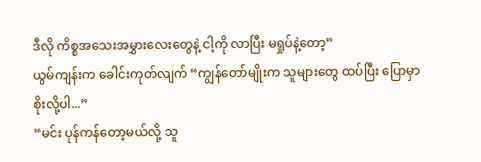ဒီလို ကိစ္စအသေးအမွှားလေးတွေနဲ့ ငါ့ကို လာပြီး မရှုပ်နဲ့တော့”
ယွမ်ကျန်းက ခေါင်းကုတ်လျက် “ကျွန်တော်မျိုးက သူများတွေ ထပ်ပြီး ပြောမှာ စိုးလို့ပါ...”
“မင်း ပုန်ကန်တော့မယ်လို့ သူ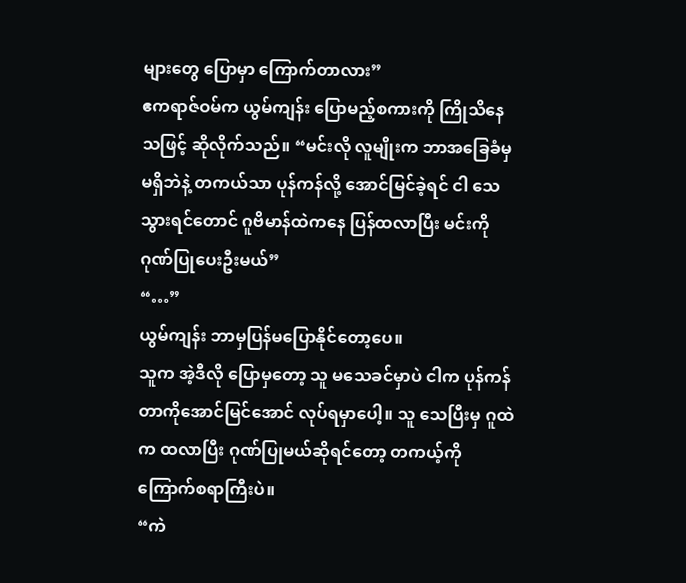များတွေ ပြောမှာ ကြောက်တာလား”
ဧကရာဇ်ဝမ်က ယွမ်ကျန်း ပြောမည့်စကားကို ကြိုသိနေသဖြင့် ဆိုလိုက်သည်။ “မင်းလို လူမျိုးက ဘာအခြေခံမှ မရှိဘဲနဲ့ တကယ်သာ ပုန်ကန်လို့ အောင်မြင်ခဲ့ရင် ငါ သေသွားရင်တောင် ဂူဗိမာန်ထဲကနေ ပြန်ထလာပြီး မင်းကို ဂုဏ်ပြုပေးဦးမယ်”
“…”
ယွမ်ကျန်း ဘာမှပြန်မပြောနိုင်တော့ပေ။
သူက အဲ့ဒီလို ပြောမှတော့ သူ မသေခင်မှာပဲ ငါက ပုန်ကန်တာကိုအောင်မြင်အောင် လုပ်ရမှာပေါ့။ သူ သေပြီးမှ ဂူထဲက ထလာပြီး ဂုဏ်ပြုမယ်ဆိုရင်တော့ တကယ့်ကို ကြောက်စရာကြီးပဲ။
“ကဲ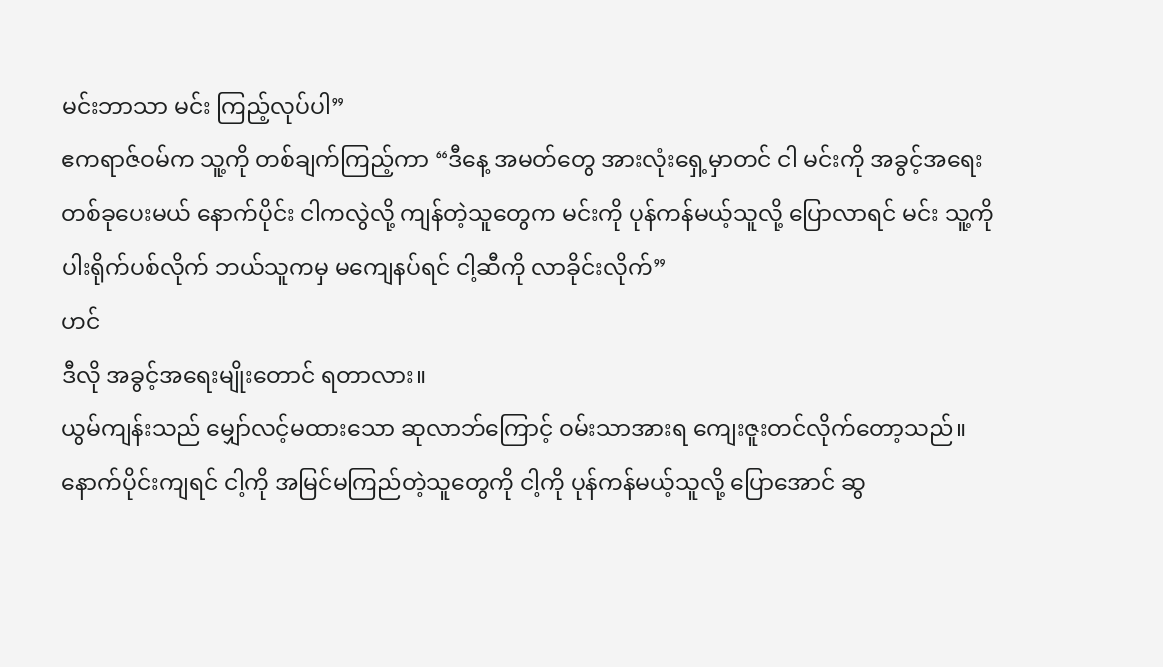မင်းဘာသာ မင်း ကြည့်လုပ်ပါ”
ဧကရာဇ်ဝမ်က သူ့ကို တစ်ချက်ကြည့်ကာ “ဒီနေ့ အမတ်တွေ အားလုံးရှေ့မှာတင် ငါ မင်းကို အခွင့်အရေး တစ်ခုပေးမယ် နောက်ပိုင်း ငါကလွဲလို့ ကျန်တဲ့သူတွေက မင်းကို ပုန်ကန်မယ့်သူလို့ ပြောလာရင် မင်း သူ့ကို ပါးရိုက်ပစ်လိုက် ဘယ်သူကမှ မကျေနပ်ရင် ငါ့ဆီကို လာခိုင်းလိုက်”
ဟင်
ဒီလို အခွင့်အရေးမျိုးတောင် ရတာလား။
ယွမ်ကျန်းသည် မျှော်လင့်မထားသော ဆုလာဘ်ကြောင့် ဝမ်းသာအားရ ကျေးဇူးတင်လိုက်တော့သည်။
နောက်ပိုင်းကျရင် ငါ့ကို အမြင်မကြည်တဲ့သူတွေကို ငါ့ကို ပုန်ကန်မယ့်သူလို့ ပြောအောင် ဆွ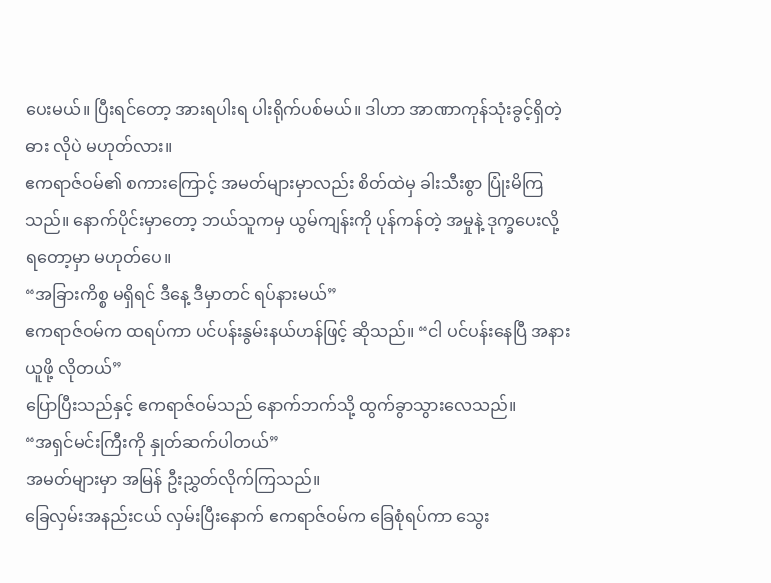ပေးမယ်။ ပြီးရင်တော့ အားရပါးရ ပါးရိုက်ပစ်မယ်။ ဒါဟာ အာဏာကုန်သုံးခွင့်ရှိတဲ့ ဓား လိုပဲ မဟုတ်လား။
ဧကရာဇ်ဝမ်၏ စကားကြောင့် အမတ်များမှာလည်း စိတ်ထဲမှ ခါးသီးစွာ ပြုံးမိကြသည်။ နောက်ပိုင်းမှာတော့ ဘယ်သူကမှ ယွမ်ကျန်းကို ပုန်ကန်တဲ့ အမှုနဲ့ ဒုက္ခပေးလို့ ရတော့မှာ မဟုတ်ပေ။
“အခြားကိစ္စ မရှိရင် ဒီနေ့ ဒီမှာတင် ရပ်နားမယ်”
ဧကရာဇ်ဝမ်က ထရပ်ကာ ပင်ပန်းနွမ်းနယ်ဟန်ဖြင့် ဆိုသည်။ “ငါ ပင်ပန်းနေပြီ အနားယူဖို့ လိုတယ်”
ပြောပြီးသည်နှင့် ဧကရာဇ်ဝမ်သည် နောက်ဘက်သို့ ထွက်ခွာသွားလေသည်။
“အရှင်မင်းကြီးကို နှုတ်ဆက်ပါတယ်”
အမတ်များမှာ အမြန် ဦးညွှတ်လိုက်ကြသည်။
ခြေလှမ်းအနည်းငယ် လှမ်းပြီးနောက် ဧကရာဇ်ဝမ်က ခြေစုံရပ်ကာ သွေး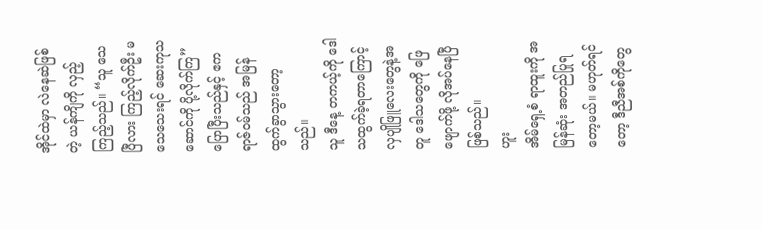အိုင်ထဲမှာ လဲနေဆဲဖြစ်တဲ့ ယန်ကျိကို လှည့်ကြည့်သည်။ “သူ သေပြီလား ကြည့်လိုက်ဦး မသေသေးရင် ဆေးကုသဆောင်ကို ပို့လိုက်ကြ”
ပြောပြီးသည်နှင့် ဧကရာဇ်ဝမ်သည် အမြန် ထွက်ခွာသွားတော့သည်။
သူ ဒီနေ့ တကယ့်ကို ဒေါသထွက်ခဲ့ရတာကြောင့် လှပျိုဖြူလေးတွေနဲ့အတူ ဒေါသတွေကို ဖြေဖျောက်ဖို့ လိုအပ်နေပြီ ဖြစ်သည်။
ဟူး
အိမ်ရှေ့စံ ရာထူးကို အမြန်ဆုံး အတည်ပြုရတော့မယ်။ မဟုတ်ရင်တော့ ဒီညီအစ်ကိုတွေ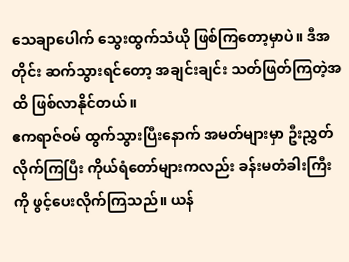သေချာပေါက် သွေးထွက်သံယို ဖြစ်ကြတော့မှာပဲ။ ဒီအတိုင်း ဆက်သွားရင်တော့ အချင်းချင်း သတ်ဖြတ်ကြတဲ့အထိ ဖြစ်လာနိုင်တယ်။
ဧကရာဇ်ဝမ် ထွက်သွားပြီးနောက် အမတ်များမှာ ဦးညွှတ်လိုက်ကြပြီး ကိုယ်ရံတော်များကလည်း ခန်းမတံခါးကြီးကို ဖွင့်ပေးလိုက်ကြသည်။ ယန်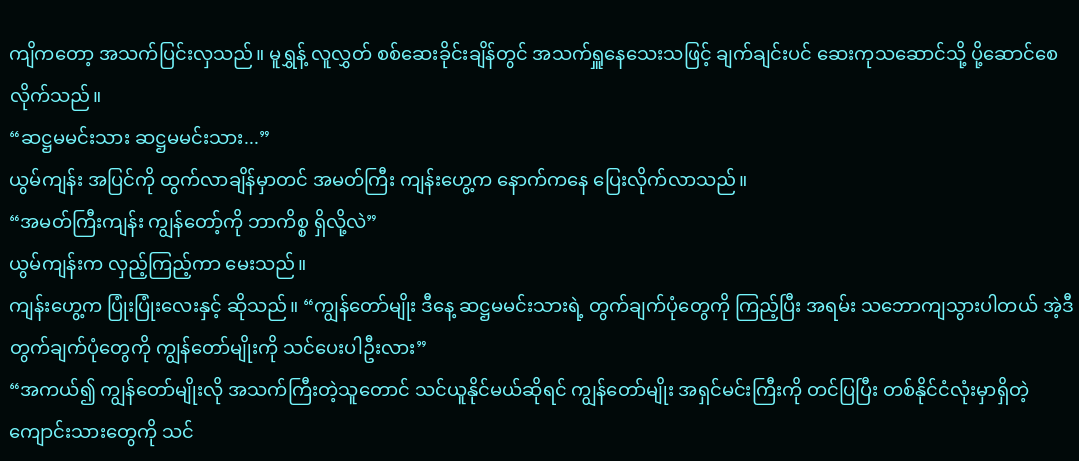ကျိကတော့ အသက်ပြင်းလှသည်။ မူရွှန့် လူလွှတ် စစ်ဆေးခိုင်းချိန်တွင် အသက်ရှူနေသေးသဖြင့် ချက်ချင်းပင် ဆေးကုသဆောင်သို့ ပို့ဆောင်စေလိုက်သည်။
“ဆဋ္ဌမမင်းသား ဆဋ္ဌမမင်းသား...”
ယွမ်ကျန်း အပြင်ကို ထွက်လာချိန်မှာတင် အမတ်ကြီး ကျန်းဟွေ့က နောက်ကနေ ပြေးလိုက်လာသည်။
“အမတ်ကြီးကျန်း ကျွန်တော့်ကို ဘာကိစ္စ ရှိလို့လဲ”
ယွမ်ကျန်းက လှည့်ကြည့်ကာ မေးသည်။
ကျန်းဟွေ့က ပြုံးပြုံးလေးနှင့် ဆိုသည်။ “ကျွန်တော်မျိုး ဒီနေ့ ဆဋ္ဌမမင်းသားရဲ့ တွက်ချက်ပုံတွေကို ကြည့်ပြီး အရမ်း သဘောကျသွားပါတယ် အဲ့ဒီ တွက်ချက်ပုံတွေကို ကျွန်တော်မျိုးကို သင်ပေးပါဦးလား”
“အကယ်၍ ကျွန်တော်မျိုးလို အသက်ကြီးတဲ့သူတောင် သင်ယူနိုင်မယ်ဆိုရင် ကျွန်တော်မျိုး အရှင်မင်းကြီးကို တင်ပြပြီး တစ်နိုင်ငံလုံးမှာရှိတဲ့ ကျောင်းသားတွေကို သင်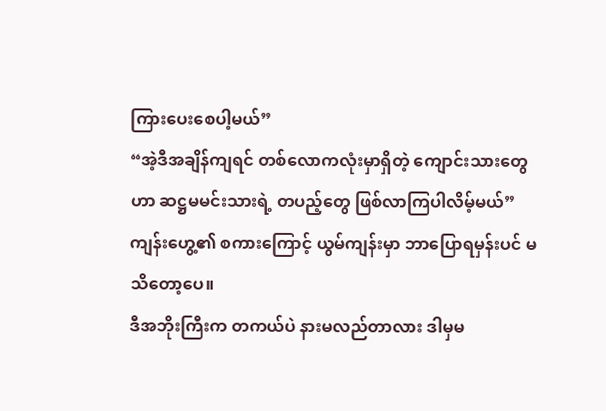ကြားပေးစေပါ့မယ်”
“အဲ့ဒီအချိန်ကျရင် တစ်လောကလုံးမှာရှိတဲ့ ကျောင်းသားတွေဟာ ဆဋ္ဌမမင်းသားရဲ့ တပည့်တွေ ဖြစ်လာကြပါလိမ့်မယ်”
ကျန်းဟွေ့၏ စကားကြောင့် ယွမ်ကျန်းမှာ ဘာပြောရမှန်းပင် မသိတော့ပေ။
ဒီအဘိုးကြီးက တကယ်ပဲ နားမလည်တာလား ဒါမှမ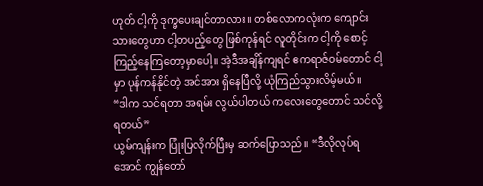ဟုတ် ငါ့ကို ဒုက္ခပေးချင်တာလား။ တစ်လောကလုံးက ကျောင်းသားတွေဟာ ငါ့တပည့်တွေ ဖြစ်ကုန်ရင် လူတိုင်းက ငါ့ကို စောင့်ကြည့်နေကြတော့မှာပေါ့။ အဲ့ဒီအချိန်ကျရင် ဧကရာဇ်ဝမ်တောင် ငါ့မှာ ပုန်ကန်နိုင်တဲ့ အင်အား ရှိနေပြီလို့ ယုံကြည်သွားလိမ့်မယ်။
“ဒါက သင်ရတာ အရမ်း လွယ်ပါတယ် ကလေးတွေတောင် သင်လို့ ရတယ်”
ယွမ်ကျန်းက ပြုံးပြလိုက်ပြီးမှ ဆက်ပြောသည်။ “ဒီလိုလုပ်ရအောင် ကျွန်တော်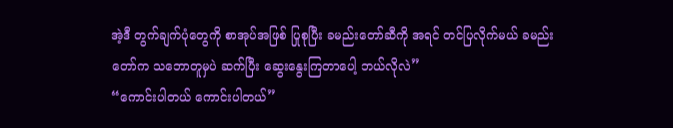အဲ့ဒီ တွက်ချက်ပုံတွေကို စာအုပ်အဖြစ် ပြုစုပြီး ခမည်းတော်ဆီကို အရင် တင်ပြလိုက်မယ် ခမည်းတော်က သဘောတူမှပဲ ဆက်ပြီး ဆွေးနွေးကြတာပေါ့ ဘယ်လိုလဲ”
“ကောင်းပါတယ် ကောင်းပါတယ်”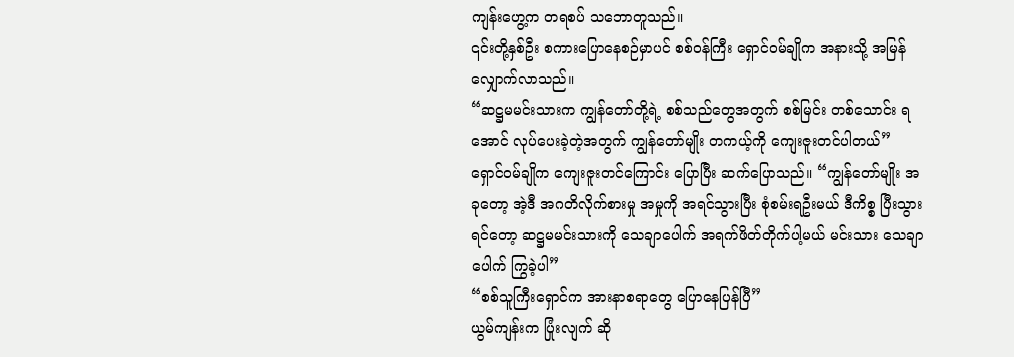ကျန်းဟွေ့က တရစပ် သဘောတူသည်။
၎င်းတို့နှစ်ဦး စကားပြောနေစဉ်မှာပင် စစ်ဝန်ကြီး ရှောင်ဝမ်ချိုက အနားသို့ အမြန် လျှောက်လာသည်။
“ဆဋ္ဌမမင်းသားက ကျွန်တော်တို့ရဲ့ စစ်သည်တွေအတွက် စစ်မြင်း တစ်သောင်း ရအောင် လုပ်ပေးခဲ့တဲ့အတွက် ကျွန်တော်မျိုး တကယ့်ကို ကျေးဇူးတင်ပါတယ်”
ရှောင်ဝမ်ချိုက ကျေးဇူးတင်ကြောင်း ပြောပြီး ဆက်ပြောသည်။ “ကျွန်တော်မျိုး အခုတော့ အဲ့ဒီ အဂတိလိုက်စားမှု အမှုကို အရင်သွားပြီး စုံစမ်းရဦးမယ် ဒီကိစ္စ ပြီးသွားရင်တော့ ဆဋ္ဌမမင်းသားကို သေချာပေါက် အရက်ဖိတ်တိုက်ပါ့မယ် မင်းသား သေချာပေါက် ကြွခဲ့ပါ”
“စစ်သူကြီးရှောင်က အားနာစရာတွေ ပြောနေပြန်ပြီ”
ယွမ်ကျန်းက ပြုံးလျက် ဆို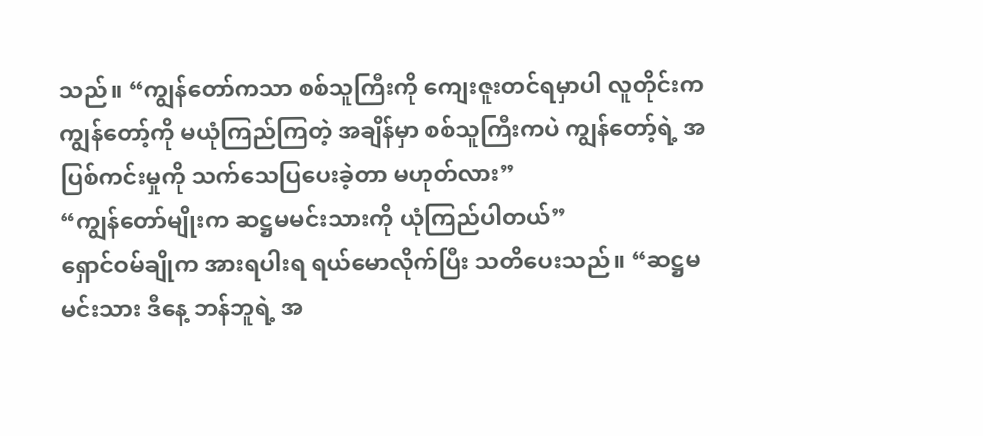သည်။ “ကျွန်တော်ကသာ စစ်သူကြီးကို ကျေးဇူးတင်ရမှာပါ လူတိုင်းက ကျွန်တော့်ကို မယုံကြည်ကြတဲ့ အချိန်မှာ စစ်သူကြီးကပဲ ကျွန်တော့်ရဲ့ အပြစ်ကင်းမှုကို သက်သေပြပေးခဲ့တာ မဟုတ်လား”
“ကျွန်တော်မျိုးက ဆဋ္ဌမမင်းသားကို ယုံကြည်ပါတယ်”
ရှောင်ဝမ်ချိုက အားရပါးရ ရယ်မောလိုက်ပြီး သတိပေးသည်။ “ဆဋ္ဌမမင်းသား ဒီနေ့ ဘန်ဘူရဲ့ အ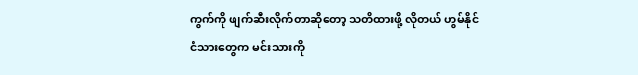ကွက်ကို ဖျက်ဆီးလိုက်တာဆိုတော့ သတိထားဖို့ လိုတယ် ဟွမ်နိုင်ငံသားတွေက မင်းသားကို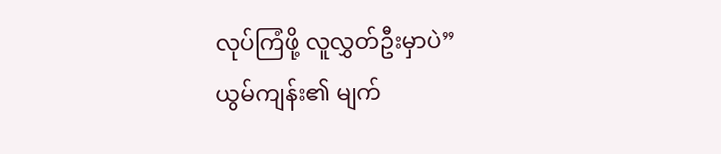လုပ်ကြံဖို့ လူလွှတ်ဦးမှာပဲ”
ယွမ်ကျန်း၏ မျက်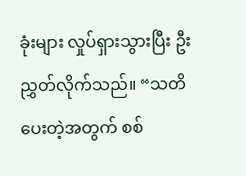ခုံးများ လှုပ်ရှားသွားပြီး ဦးညွှတ်လိုက်သည်။ “သတိပေးတဲ့အတွက် စစ်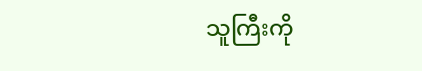သူကြီးကို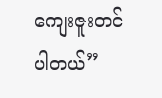ကျေးဇူးတင်ပါတယ်”